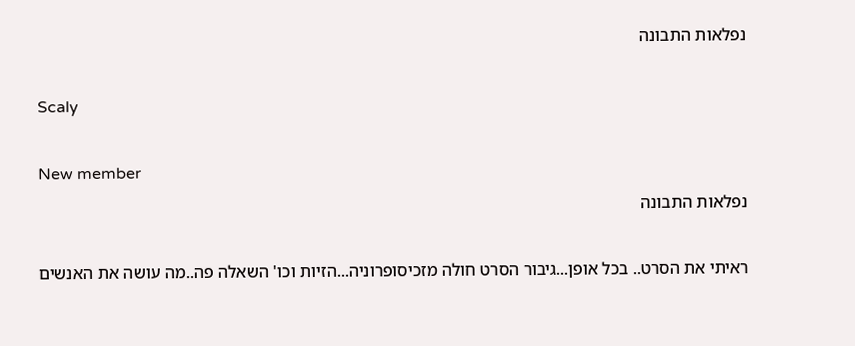נפלאות התבונה

Scaly

New member
נפלאות התבונה

ראיתי את הסרט.. בכל אופן...גיבור הסרט חולה מזכיסופרוניה...הזיות וכו' השאלה פה..מה עושה את האנשים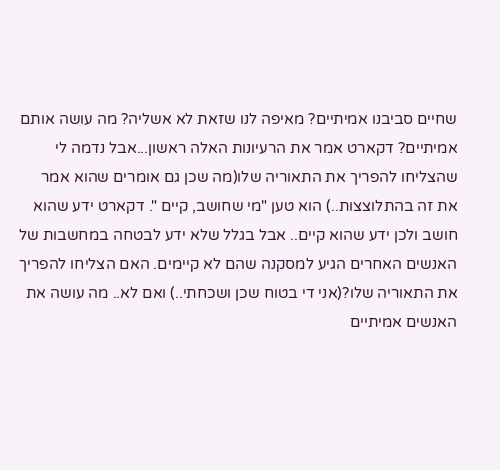שחיים סביבנו אמיתיים? מאיפה לנו שזאת לא אשליה? מה עושה אותם אמיתיים? דקארט אמר את הרעיונות האלה ראשון...אבל נדמה לי שהצליחו להפריך את התאוריה שלו(מה שכן גם אומרים שהוא אמר את זה בהתלוצצות..) הוא טען "מי שחושב, קיים ". דקארט ידע שהוא חושב ולכן ידע שהוא קיים.. אבל בגלל שלא ידע לבטחה במחשבות של האנשים האחרים הגיע למסקנה שהם לא קיימים. האם הצליחו להפריך את התאוריה שלו?(אני די בטוח שכן ושכחתי..) ואם לא.. מה עושה את האנשים אמיתיים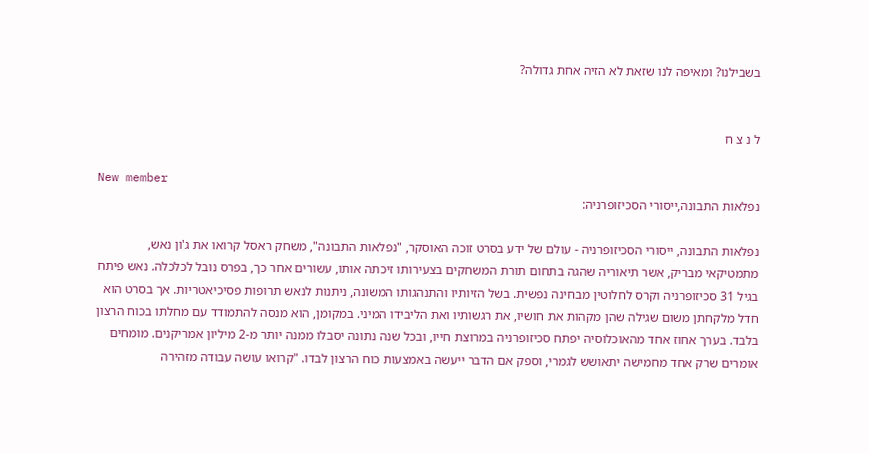בשבילנו? ומאיפה לנו שזאת לא הזיה אחת גדולה?


ל נ צ ח

New member
נפלאות התבונה,ייסורי הסכיזופרניה:

נפלאות התבונה, ייסורי הסכיזופרניה - עולם של ידע בסרט זוכה האוסקר, "נפלאות התבונה", משחק ראסל קרואו את ג'ון נאש, מתמטיקאי מבריק, אשר תיאוריה שהגה בתחום תורת המשחקים בצעירותו זיכתה אותו, עשורים אחר כך, בפרס נובל לכלכלה. נאש פיתח בגיל 31 סכיזופרניה וקרס לחלוטין מבחינה נפשית. בשל הזיותיו והתנהגותו המשונה, ניתנות לנאש תרופות פסיכיאטריות. אך בסרט הוא חדל מלקחתן משום שגילה שהן מקהות את חושיו, את רגשותיו ואת הליבידו המיני. במקומן, הוא מנסה להתמודד עם מחלתו בכוח הרצון בלבד. בערך אחוז אחד מהאוכלוסיה יפתח סכיזופרניה במרוצת חייו, ובכל שנה נתונה יסבלו ממנה יותר מ-2 מיליון אמריקנים. מומחים אומרים שרק אחד מחמישה יתאושש לגמרי, וספק אם הדבר ייעשה באמצעות כוח הרצון לבדו. "קרואו עושה עבודה מזהירה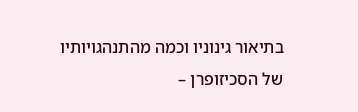בתיאור גינוניו וכמה מהתנהגויותיו של הסכיזופרן –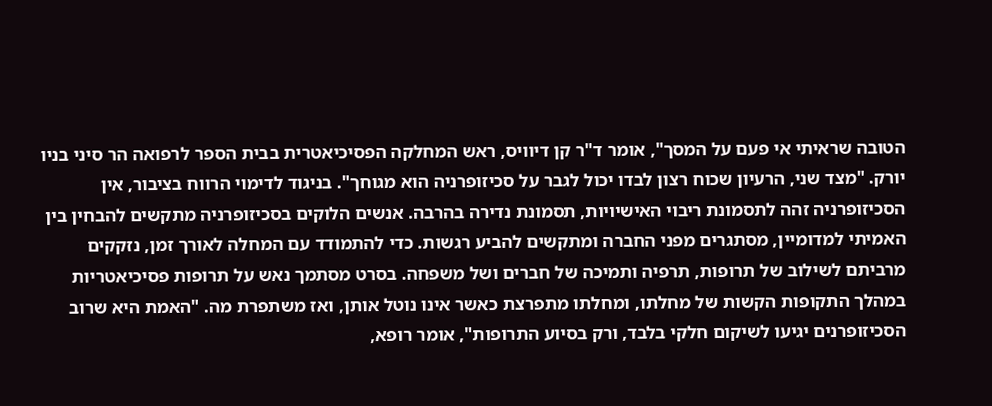הטובה שראיתי אי פעם על המסך", אומר ד"ר קן דיוויס, ראש המחלקה הפסיכיאטרית בבית הספר לרפואה הר סיני בניו יורק. "מצד שני, הרעיון שכוח רצון לבדו יכול לגבר על סכיזופרניה הוא מגוחך". בניגוד לדימוי הרווח בציבור, אין הסכיזופרניה זהה לתסמונת ריבוי האישיויות, תסמונת נדירה בהרבה. אנשים הלוקים בסכיזופרניה מתקשים להבחין בין האמיתי למדומיין, מסתגרים מפני החברה ומתקשים להביע רגשות. כדי להתמודד עם המחלה לאורך זמן, נזקקים מרביתם לשילוב של תרופות, תרפיה ותמיכה של חברים ושל משפחה. בסרט מסתמך נאש על תרופות פסיכיאטריות במהלך התקופות הקשות של מחלתו, ומחלתו מתפרצת כאשר אינו נוטל אותן, ואז משתפרת מה. "האמת היא שרוב הסכיזופרנים יגיעו לשיקום חלקי בלבד, ורק בסיוע התרופות", אומר רופא,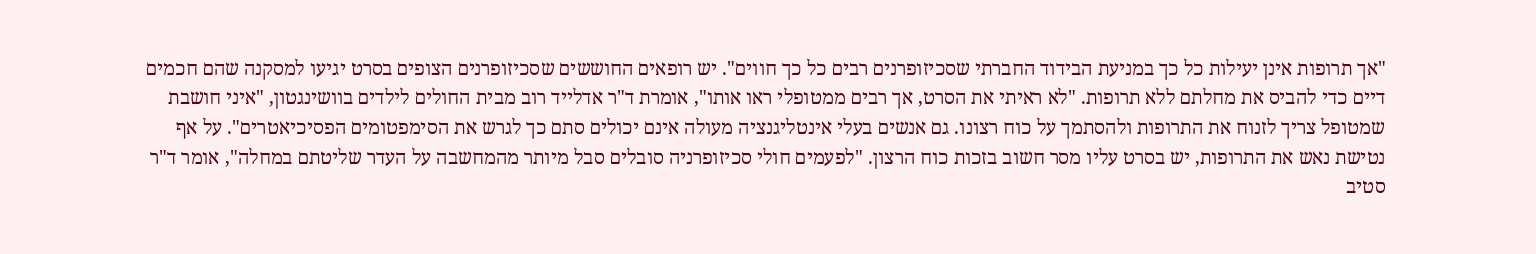"אך תרופות אינן יעילות כל כך במניעת הבידוד החברתי שסכיזופרנים רבים כל כך חווים". יש רופאים החוששים שסכיזופרנים הצופים בסרט יגיעו למסקנה שהם חכמים דיים כדי להביס את מחלתם ללא תרופות. "לא ראיתי את הסרט, אך רבים ממטופלי ראו אותו", אומרת ד"ר אדלייד רוב מבית החולים לילדים בוושינגטון, "איני חושבת שמטופל צריך לזנוח את התרופות ולהסתמך על כוח רצונו. גם אנשים בעלי אינטליגנציה מעולה אינם יכולים סתם כך לגרש את הסימפטומים הפסיכיאטרים". על אף נטישת נאש את התרופות, יש בסרט עליו מסר חשוב בזכות כוח הרצון. "לפעמים חולי סכיזופרניה סובלים סבל מיותר מהמחשבה על העדר שליטתם במחלה", אומר ד"ר סטיב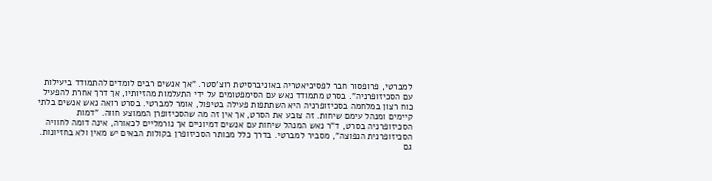למברטי, פרופסור חבר לפסיכיאטריה באוניברסיטת רוצ'סטר. "אך אנשים רבים לומדים להתמודד ביעילות עם הסכיזופרניה". בסרט מתמודד נאש עם הסימפטומים על ידי התעלמות מהזיותיו, אך דרך אחרת להפעיל כוח רצון במלחמה בסכיזופרניה היא השתתפות פעילה בטיפול, אומר למברטי. בסרט רואה נאש אנשים בלתי קיימים ומנהל עימם שיחות. זה צובע את הסרט, אך אין זה מה שהסכיזופרן הממוצע חווה. "דמות הסכיזופרניה בסרט, ד"ר נאש המנהל שיחות עם אנשים דמיוניים אך נורמליים לכאורה, אינה דומה לחוויה הסכיזופרנית הנפוצה", מסביר למברטי. בדרך כלל מכותר הסכיזופרן בקולות הבאים יש מאין ולא בחזיונות. גם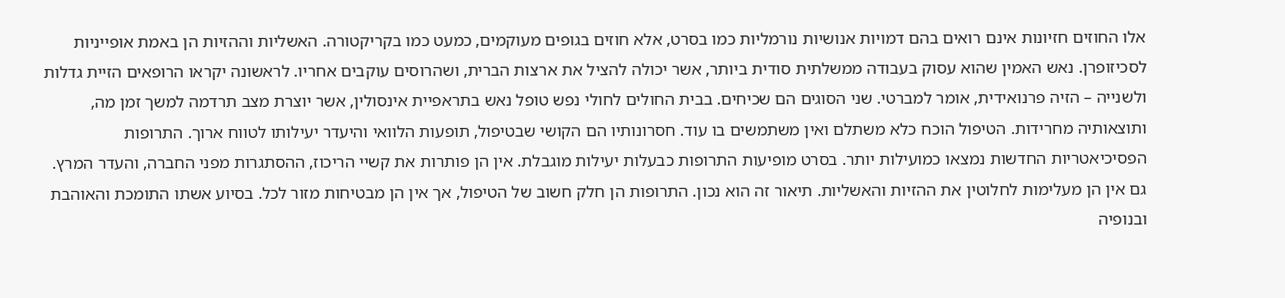אלו החוזים חזיונות אינם רואים בהם דמויות אנושיות נורמליות כמו בסרט, אלא חוזים בגופים מעוקמים, כמעט כמו בקריקטורה. האשליות וההזיות הן באמת אופייניות לסכיזופרן. נאש האמין שהוא עסוק בעבודה ממשלתית סודית ביותר, אשר יכולה להציל את ארצות הברית, ושהרוסים עוקבים אחריו. לראשונה יקראו הרופאים הזיית גדלות ולשנייה – הזיה פרנואידית, אומר למברטי. שני הסוגים הם שכיחים. בבית החולים לחולי נפש טופל נאש בתראפיית אינסולין, אשר יוצרת מצב תרדמה למשך זמן מה, ותוצאותיה מחרידות. הטיפול הוכח כלא משתלם ואין משתמשים בו עוד. חסרונותיו הם הקושי שבטיפול, תופעות הלוואי והיעדר יעילותו לטווח ארוך. התרופות הפסיכיאטריות החדשות נמצאו כמועילות יותר. בסרט מופיעות התרופות כבעלות יעילות מוגבלת. אין הן פותרות את קשיי הריכוז, ההסתגרות מפני החברה, והעדר המרץ. גם אין הן מעלימות לחלוטין את ההזיות והאשליות. תיאור זה הוא נכון. התרופות הן חלק חשוב של הטיפול, אך אין הן מבטיחות מזור לכל. בסיוע אשתו התומכת והאוהבת ובנופיה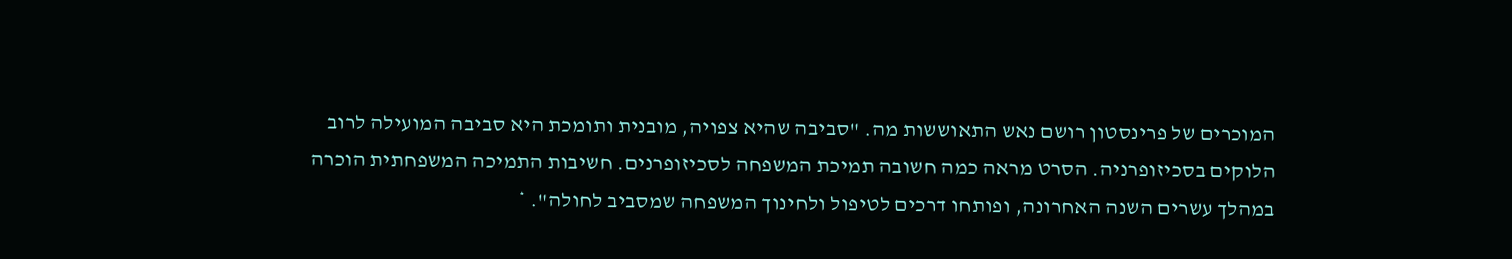המוכרים של פרינסטון רושם נאש התאוששות מה. "סביבה שהיא צפויה, מובנית ותומכת היא סביבה המועילה לרוב הלוקים בסכיזופרניה. הסרט מראה כמה חשובה תמיכת המשפחה לסכיזופרנים. חשיבות התמיכה המשפחתית הוכרה במהלך עשרים השנה האחרונה, ופותחו דרכים לטיפול ולחינוך המשפחה שמסביב לחולה". *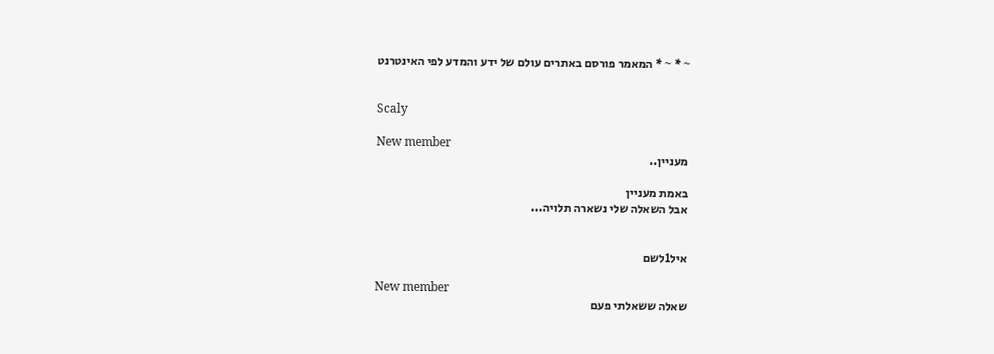~ * ~ * המאמר פורסם באתרים עולם של ידע והמדע לפי האינטרנט


Scaly

New member
מעניין..

באמת מעניין
אבל השאלה שלי נשארה תלויה...


איל1לשם

New member
שאלה ששאלתי פעם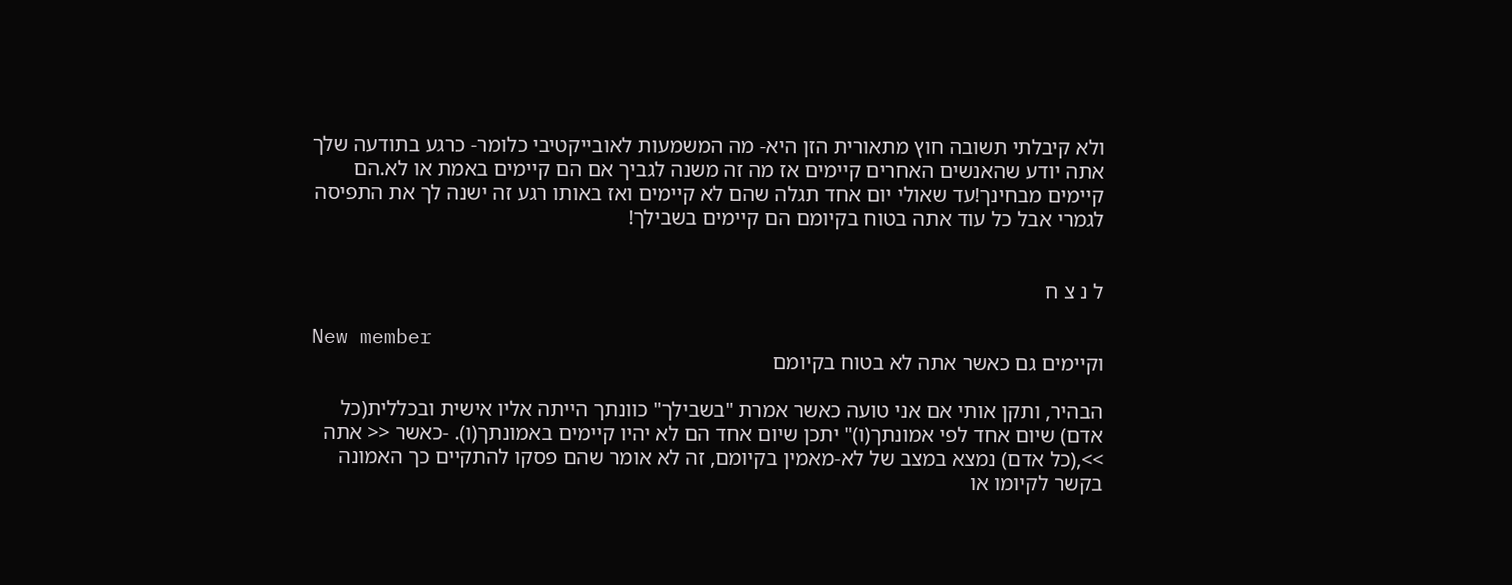ולא קיבלתי תשובה חוץ מתאורית הזן היא- מה המשמעות לאובייקטיבי כלומר- כרגע בתודעה שלך אתה יודע שהאנשים האחרים קיימים אז מה זה משנה לגביך אם הם קיימים באמת או לא.הם קיימים מבחינך!עד שאולי יום אחד תגלה שהם לא קיימים ואז באותו רגע זה ישנה לך את התפיסה לגמרי אבל כל עוד אתה בטוח בקיומם הם קיימים בשבילך!


ל נ צ ח

New member
וקיימים גם כאשר אתה לא בטוח בקיומם

הבהיר, ותקן אותי אם אני טועה כאשר אמרת "בשבילך" כוונתך הייתה אליו אישית ובכללית(כל אדם) שיום אחד לפי אמונתך(ו)" יתכן שיום אחד הם לא יהיו קיימים באמונתך(ו). -כאשר << אתה >>,(כל אדם) נמצא במצב של לא-מאמין בקיומם, זה לא אומר שהם פסקו להתקיים כך האמונה בקשר לקיומו או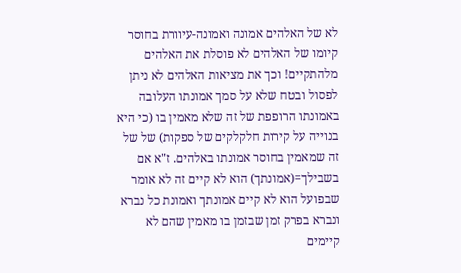לא של האלהים אמונה ואמונה-עיוורת בחוסר קיומו של האלהים לא פוסלת את האלהים מלהתקיים! וכך את מציאות האלהים לא ניתן לפסול ובטח שלא על סמך אמונתו העלובה באמונתו הרופפת של זה שלא מאמין בו (כי היא בנוייה על קירות חלקלקים של ספקות) של של זה שמאמין בחוסר אמונתו באלהים. ז"א אם בשבילך=(אמונתך) הוא לא קיים זה לא אומר שבפועל הוא לא קיים אמונתך ואמונת כל נברא ונברא בפרק זמן שבזמן בו מאמין שהם לא קיימים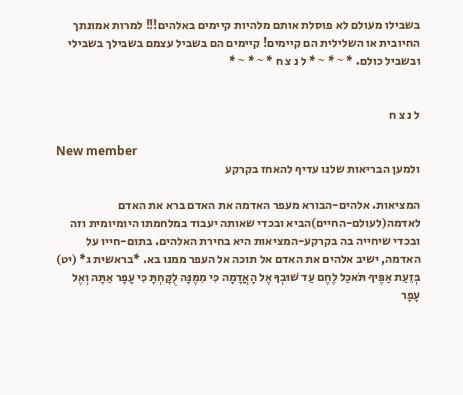בשבילו מעולם לא פוסלת אותם מלהיות קיימים באלהים!!! למרות אמונתך החיובית או השלילית הם קיימים! קיימים הם בשביל עצמם בשבילך בשבילי ובשביל כולם. * ~ * ~ * ל נ צ ח * ~ * ~ *


ל נ צ ח

New member
ולמען הבריאות שלנו עדיף להאחז בקרקע

המציאות. אלהים-הבורא מעפר האדמה את האדם ברא את האדם לאדמה(לעולם-החיים)הביא ובכדי שאותה יעבוד במלחמתו היומיומית וזה ובכדי שיחייה בה בקרקע-המציאות היא בחירת האלהים. בתום-חייו על האדמה, ישיב אלהים את האדם אל תוכה אל העפר ממנו בא. *בראשית ג* (יט) בְּזֵעַת אַפֶּיךָ תֹּאכַל לֶחֶם עַד שׁוּבְךָ אֶל הָאֲדָמָה כִּי מִמֶּנָּה לֻקָּחְתָּ כִּי עָפָר אַתָּה וְאֶל עָפָר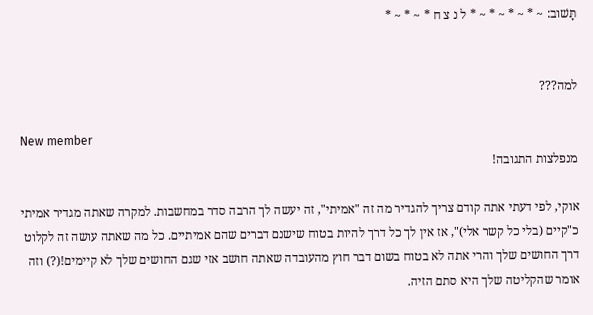תָּשׁוב: ~ * ~ * ~ * ~ * ל נ צ ח * ~ * ~ *


למה???

New member
מנפלצות התגובה!

אוקי, לפי דעתי אתה קודם צריך להגדיר מה זה "אמיתי", זה יעשה לך הרבה סדר במחשבות. למקרה שאתה מגדיר אמיתי כ"קיים (בלי כל קשר אלי)", אז אין לך כל דרך להיות בטוח שישנם דברים שהם אמיתיים. כל מה שאתה עושה זה לקלוט דרך החושים שלך והרי אתה לא בטוח בשום דבר חוץ מהעובדה שאתה חושב אזי שגם החושים שלך לא קיימים!(?) וזה אומר שהקליטה שלך היא סתם הזיה.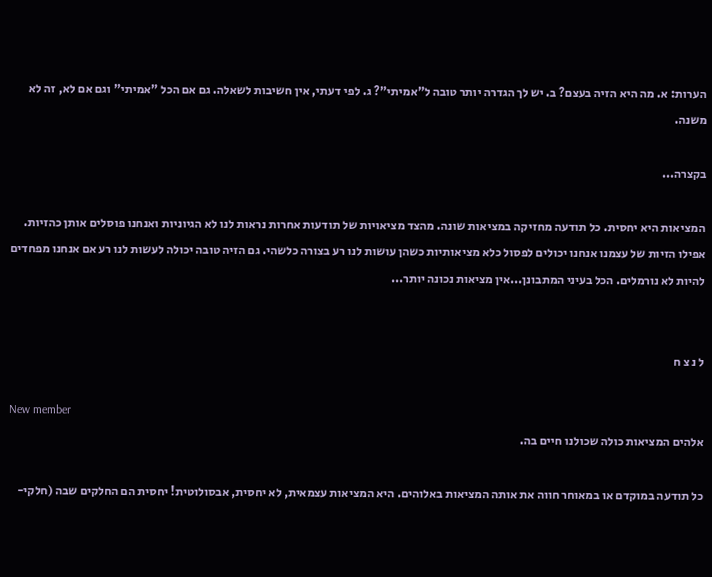הערות: א. מה היא הזיה בעצם? ב. יש לך הגדרה יותר טובה ל"אמיתי"? ג. לפי דעתי, אין חשיבות לשאלה. גם אם הכל "אמיתי" וגם אם לא, זה לא משנה.

בקצרה...

המציאות היא יחסית. כל תודעה מחזיקה במציאות שונה. מהצד מציאויות של תודעות אחרות נראות לנו לא הגיוניות ואנחנו פוסלים אותן כהזיות. אפילו הזיות של עצמנו אנחנו יכולים לפסול כלא מציאותיות כשהן עושות לנו רע בצורה כלשהי. גם הזיה טובה יכולה לעשות לנו רע אם אנחנו מפחדים להיות לא נורמלים. הכל בעיני המתבונן...אין מציאות נכונה יותר...


ל נ צ ח

New member
אלהים המציאות כולה שכולנו חיים בה.

כל תודעה במוקדם או במאוחר חווה את אותה המציאות באלוהים. היא המציאות עצמאית, לא יחסית, אבסולוטית! יחסית הם החלקים שבה (חלקי-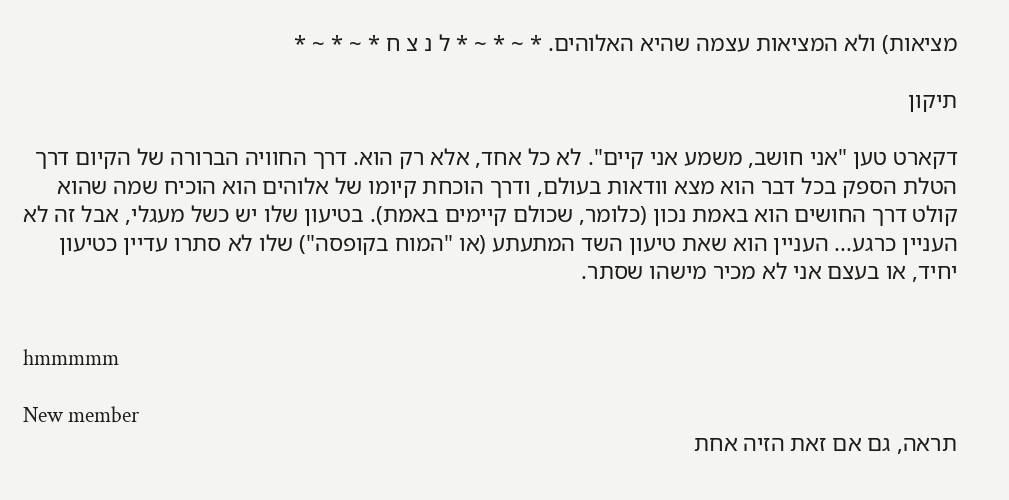מציאות) ולא המציאות עצמה שהיא האלוהים. * ~ * ~ * ל נ צ ח * ~ * ~ *

תיקון

דקארט טען "אני חושב, משמע אני קיים". לא כל אחד, אלא רק הוא. דרך החוויה הברורה של הקיום דרך הטלת הספק בכל דבר הוא מצא וודאות בעולם, ודרך הוכחת קיומו של אלוהים הוא הוכיח שמה שהוא קולט דרך החושים הוא באמת נכון (כלומר, שכולם קיימים באמת). בטיעון שלו יש כשל מעגלי, אבל זה לא העניין כרגע... העניין הוא שאת טיעון השד המתעתע (או "המוח בקופסה") שלו לא סתרו עדיין כטיעון יחיד, או בעצם אני לא מכיר מישהו שסתר.


hmmmmm

New member
תראה, גם אם זאת הזיה אחת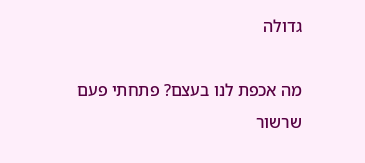גדולה

מה אכפת לנו בעצם? פתחתי פעם שרשור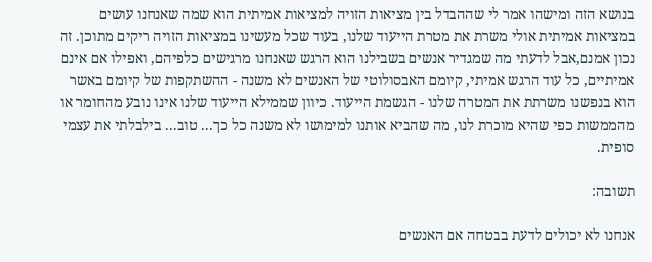בנושא הזה ומישהו אמר לי שההבדל בין מציאות הזויה למציאות אמיתית הוא שמה שאנחנו עושים במציאות אמיתית אולי משרת את מטרת הייעוד שלנו, בעוד שכל מעשינו במציאות הזויה ריקים מתוכן. זה נכון אמנם,אבל לדעתי מה שמגדיר אנשים בשבילנו הוא הרגש שאנחנו מרגישים כלפיהם, ואפילו אם אינם אמיתיים, כל עוד הרגש אמיתי, קיומם האבסולוטי של האנשים לא משנה - ההשתקפות של קיומם באשר הוא בנפשנו משרתת את המטרה שלנו - הגשמת הייעוד. כיוון שממילא הייעוד שלנו אינו נובע מהחומר או מהממשות כפי שהיא מוכרת לנו, מה שהביא אותנו למימושו לא משנה כל כך... טוב... בילבלתי את עצמי סופית.

תשובה:

אנחנו לא יכולים לדעת בבטחה אם האנשים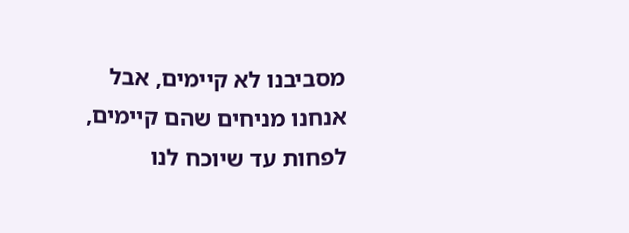מסביבנו לא קיימים, אבל אנחנו מניחים שהם קיימים, לפחות עד שיוכח לנו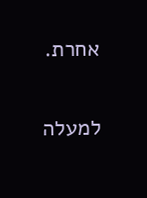אחרת.

למעלה